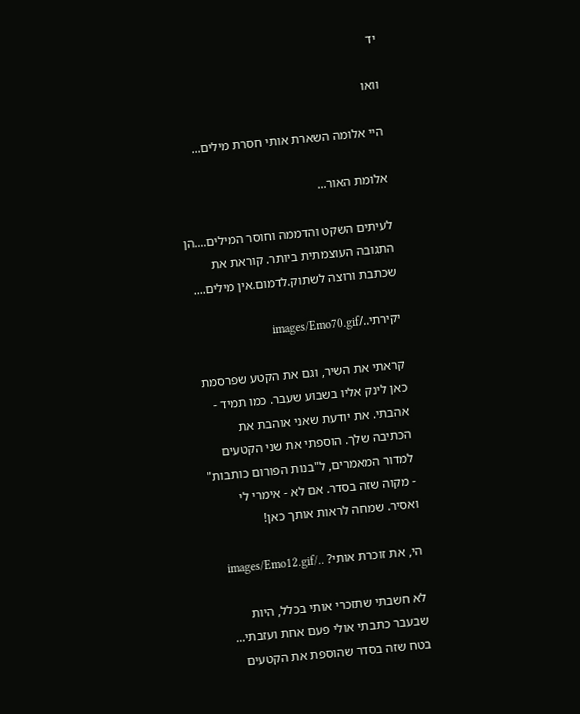יד

וואו

היי אלומה השארת אותי חסרת מילים...

אלומת האור...

לעיתים השקט והדממה וחוסר המילים....הן התגובה העוצמתית ביותר. קוראת את שכתבת ורוצה לשתוק.לדמום.אין מילים....

יקירתי../images/Emo70.gif

קראתי את השיר, וגם את הקטע שפרסמת כאן לינק אליו בשבוע שעבר. כמו תמיד - אהבתי. את יודעת שאני אוהבת את הכתיבה שלך. הוספתי את שני הקטעים למדור המאמרים, ל"בנות הפורום כותבות" - מקוה שזה בסדר. אם לא - אימרי לי ואסיר. שמחה לראות אותך כאן!

הי, את זוכרת אותי? ../images/Emo12.gif

לא חשבתי שתזכרי אותי בכלל, היות שבעבר כתבתי אולי פעם אחת ועזבתי... בטח שזה בסדר שהוספת את הקטעים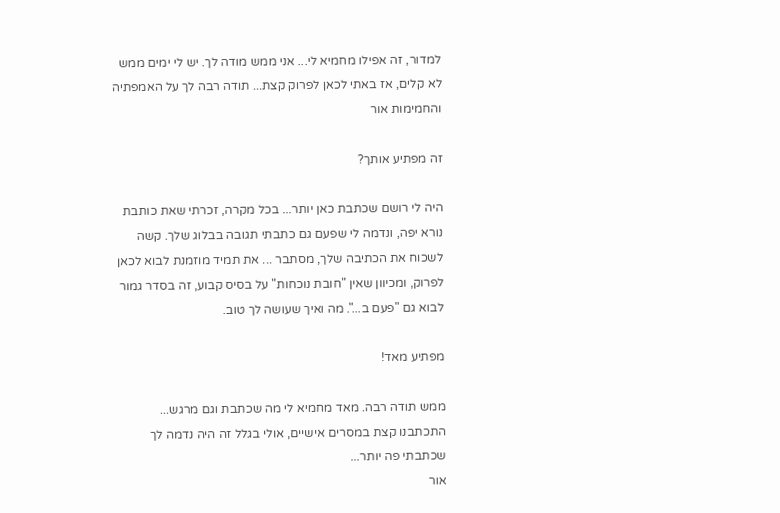למדור, זה אפילו מחמיא לי... אני ממש מודה לך. יש לי ימים ממש לא קלים, אז באתי לכאן לפרוק קצת... תודה רבה לך על האמפתיה והחמימות אור

זה מפתיע אותך?

היה לי רושם שכתבת כאן יותר... בכל מקרה, זכרתי שאת כותבת נורא יפה, ונדמה לי שפעם גם כתבתי תגובה בבלוג שלך. קשה לשכוח את הכתיבה שלך, מסתבר ... את תמיד מוזמנת לבוא לכאן לפרוק, ומכיוון שאין "חובת נוכחות" על בסיס קבוע, זה בסדר גמור לבוא גם "פעם ב...". מה ואיך שעושה לך טוב.

מפתיע מאד!

ממש תודה רבה. מאד מחמיא לי מה שכתבת וגם מרגש... התכתבנו קצת במסרים אישיים, אולי בגלל זה היה נדמה לך שכתבתי פה יותר...
אור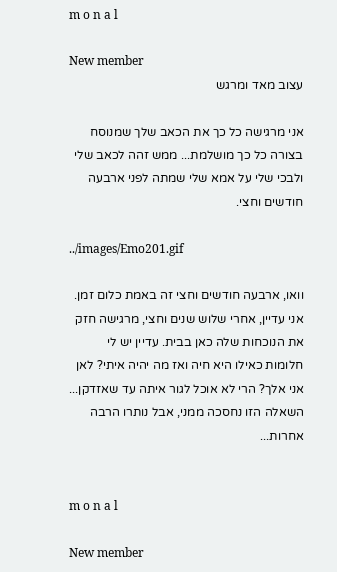m o n a l

New member
עצוב מאד ומרגש

אני מרגישה כל כך את הכאב שלך שמנוסח בצורה כל כך מושלמת... ממש זהה לכאב שלי ולבכי שלי על אמא שלי שמתה לפני ארבעה חודשים וחצי.

../images/Emo201.gif

וואו, ארבעה חודשים וחצי זה באמת כלום זמן. אני עדיין, אחרי שלוש שנים וחצי, מרגישה חזק את הנוכחות שלה כאן בבית. עדיין יש לי חלומות כאילו היא חיה ואז מה יהיה איתי? לאן אני אלך? הרי לא אוכל לגור איתה עד שאזדקן... השאלה הזו נחסכה ממני, אבל נותרו הרבה אחרות...


m o n a l

New member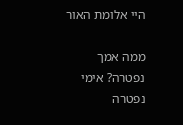היי אלומת האור

ממה אמך נפטרה? אימי נפטרה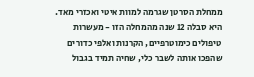ממחלת הסרטן שגרמה למוות איטי ואכזרי מאד. היא סבלה 12 שנה מהמחלה הזו - מעשרות טיפולים כימוטרפיים, הקרנות ואלפי כדורים שהפכו אותה לשבר כלי, שחיה תמיד בגבול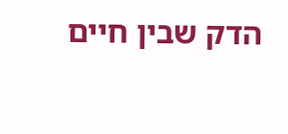הדק שבין חיים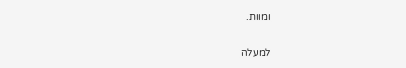ומוות.

למעלה